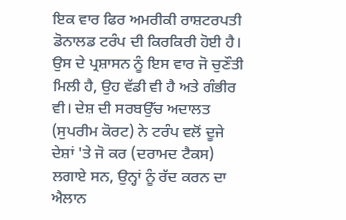ਇਕ ਵਾਰ ਫਿਰ ਅਮਰੀਕੀ ਰਾਸ਼ਟਰਪਤੀ ਡੋਨਾਲਡ ਟਰੰਪ ਦੀ ਕਿਰਕਿਰੀ ਹੋਈ ਹੈ। ਉਸ ਦੇ ਪ੍ਰਸ਼ਾਸਨ ਨੂੰ ਇਸ ਵਾਰ ਜੋ ਚੁਣੌਤੀ ਮਿਲੀ ਹੈ, ਉਹ ਵੱਡੀ ਵੀ ਹੈ ਅਤੇ ਗੰਭੀਰ ਵੀ। ਦੇਸ਼ ਦੀ ਸਰਬਉੱਚ ਅਦਾਲਤ (ਸੁਪਰੀਮ ਕੋਰਟ) ਨੇ ਟਰੰਪ ਵਲੋਂ ਦੂਜੇ ਦੇਸ਼ਾਂ 'ਤੇ ਜੋ ਕਰ (ਦਰਾਮਦ ਟੈਕਸ) ਲਗਾਏ ਸਨ, ਉਨ੍ਹਾਂ ਨੂੰ ਰੱਦ ਕਰਨ ਦਾ ਐਲਾਨ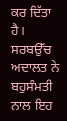ਕਰ ਦਿੱਤਾ ਹੈ। ਸਰਬਉੱਚ ਅਦਾਲਤ ਨੇ ਬਹੁਸੰਮਤੀ ਨਾਲ ਇਹ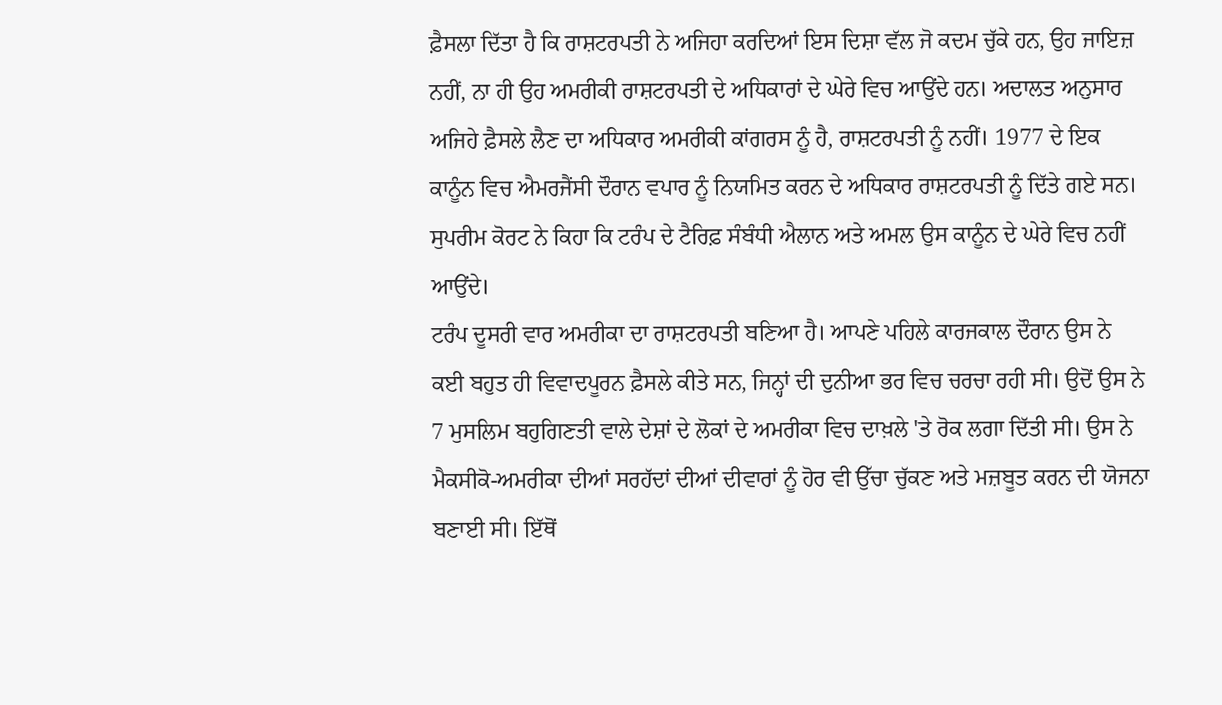ਫ਼ੈਸਲਾ ਦਿੱਤਾ ਹੈ ਕਿ ਰਾਸ਼ਟਰਪਤੀ ਨੇ ਅਜਿਹਾ ਕਰਦਿਆਂ ਇਸ ਦਿਸ਼ਾ ਵੱਲ ਜੋ ਕਦਮ ਚੁੱਕੇ ਹਨ, ਉਹ ਜਾਇਜ਼ ਨਹੀਂ, ਨਾ ਹੀ ਉਹ ਅਮਰੀਕੀ ਰਾਸ਼ਟਰਪਤੀ ਦੇ ਅਧਿਕਾਰਾਂ ਦੇ ਘੇਰੇ ਵਿਚ ਆਉਂਦੇ ਹਨ। ਅਦਾਲਤ ਅਨੁਸਾਰ ਅਜਿਹੇ ਫ਼ੈਸਲੇ ਲੈਣ ਦਾ ਅਧਿਕਾਰ ਅਮਰੀਕੀ ਕਾਂਗਰਸ ਨੂੰ ਹੈ, ਰਾਸ਼ਟਰਪਤੀ ਨੂੰ ਨਹੀਂ। 1977 ਦੇ ਇਕ ਕਾਨੂੰਨ ਵਿਚ ਐਮਰਜੈਂਸੀ ਦੌਰਾਨ ਵਪਾਰ ਨੂੰ ਨਿਯਮਿਤ ਕਰਨ ਦੇ ਅਧਿਕਾਰ ਰਾਸ਼ਟਰਪਤੀ ਨੂੰ ਦਿੱਤੇ ਗਏ ਸਨ। ਸੁਪਰੀਮ ਕੋਰਟ ਨੇ ਕਿਹਾ ਕਿ ਟਰੰਪ ਦੇ ਟੈਰਿਫ਼ ਸੰਬੰਧੀ ਐਲਾਨ ਅਤੇ ਅਮਲ ਉਸ ਕਾਨੂੰਨ ਦੇ ਘੇਰੇ ਵਿਚ ਨਹੀਂ ਆਉਂਦੇ।
ਟਰੰਪ ਦੂਸਰੀ ਵਾਰ ਅਮਰੀਕਾ ਦਾ ਰਾਸ਼ਟਰਪਤੀ ਬਣਿਆ ਹੈ। ਆਪਣੇ ਪਹਿਲੇ ਕਾਰਜਕਾਲ ਦੌਰਾਨ ਉਸ ਨੇ ਕਈ ਬਹੁਤ ਹੀ ਵਿਵਾਦਪੂਰਨ ਫ਼ੈਸਲੇ ਕੀਤੇ ਸਨ, ਜਿਨ੍ਹਾਂ ਦੀ ਦੁਨੀਆ ਭਰ ਵਿਚ ਚਰਚਾ ਰਹੀ ਸੀ। ਉਦੋਂ ਉਸ ਨੇ 7 ਮੁਸਲਿਮ ਬਹੁਗਿਣਤੀ ਵਾਲੇ ਦੇਸ਼ਾਂ ਦੇ ਲੋਕਾਂ ਦੇ ਅਮਰੀਕਾ ਵਿਚ ਦਾਖ਼ਲੇ 'ਤੇ ਰੋਕ ਲਗਾ ਦਿੱਤੀ ਸੀ। ਉਸ ਨੇ ਮੈਕਸੀਕੋ-ਅਮਰੀਕਾ ਦੀਆਂ ਸਰਹੱਦਾਂ ਦੀਆਂ ਦੀਵਾਰਾਂ ਨੂੰ ਹੋਰ ਵੀ ਉੱਚਾ ਚੁੱਕਣ ਅਤੇ ਮਜ਼ਬੂਤ ਕਰਨ ਦੀ ਯੋਜਨਾ ਬਣਾਈ ਸੀ। ਇੱਥੋਂ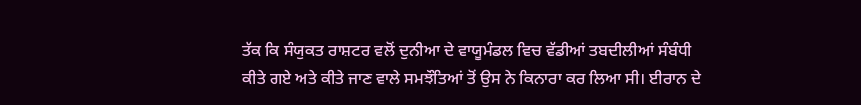ਤੱਕ ਕਿ ਸੰਯੁਕਤ ਰਾਸ਼ਟਰ ਵਲੋਂ ਦੁਨੀਆ ਦੇ ਵਾਯੂਮੰਡਲ ਵਿਚ ਵੱਡੀਆਂ ਤਬਦੀਲੀਆਂ ਸੰਬੰਧੀ ਕੀਤੇ ਗਏ ਅਤੇ ਕੀਤੇ ਜਾਣ ਵਾਲੇ ਸਮਝੌਤਿਆਂ ਤੋਂ ਉਸ ਨੇ ਕਿਨਾਰਾ ਕਰ ਲਿਆ ਸੀ। ਈਰਾਨ ਦੇ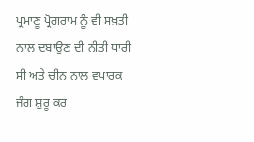ਪ੍ਰਮਾਣੂ ਪ੍ਰੋਗਰਾਮ ਨੂੰ ਵੀ ਸਖ਼ਤੀ ਨਾਲ ਦਬਾਉਣ ਦੀ ਨੀਤੀ ਧਾਰੀ ਸੀ ਅਤੇ ਚੀਨ ਨਾਲ ਵਪਾਰਕ ਜੰਗ ਸ਼ੁਰੂ ਕਰ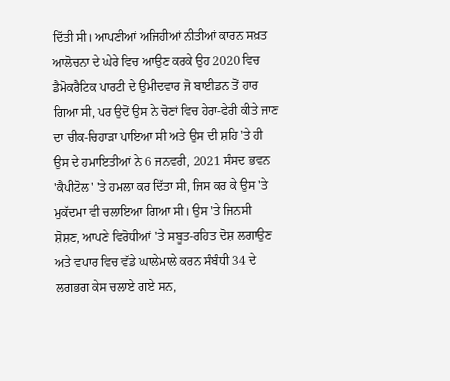ਦਿੱਤੀ ਸੀ। ਆਪਣੀਆਂ ਅਜਿਹੀਆਂ ਨੀਤੀਆਂ ਕਾਰਨ ਸਖ਼ਤ ਆਲੋਚਨਾ ਦੇ ਘੇਰੇ ਵਿਚ ਆਉਣ ਕਰਕੇ ਉਹ 2020 ਵਿਚ ਡੈਮੋਕਰੈਟਿਕ ਪਾਰਟੀ ਦੇ ਉਮੀਦਵਾਰ ਜੋ ਬਾਈਡਨ ਤੋਂ ਹਾਰ ਗਿਆ ਸੀ, ਪਰ ਉਦੋਂ ਉਸ ਨੇ ਚੋਣਾਂ ਵਿਚ ਹੇਰਾ-ਫੇਰੀ ਕੀਤੇ ਜਾਣ ਦਾ ਚੀਕ-ਚਿਹਾੜਾ ਪਾਇਆ ਸੀ ਅਤੇ ਉਸ ਦੀ ਸ਼ਹਿ 'ਤੇ ਹੀ ਉਸ ਦੇ ਹਮਾਇਤੀਆਂ ਨੇ 6 ਜਨਵਰੀ, 2021 ਸੰਸਦ ਭਵਨ 'ਕੈਪੀਟੋਲ' 'ਤੇ ਹਮਲਾ ਕਰ ਦਿੱਤਾ ਸੀ, ਜਿਸ ਕਰ ਕੇ ਉਸ 'ਤੇ ਮੁਕੱਦਮਾ ਵੀ ਚਲਾਇਆ ਗਿਆ ਸੀ। ਉਸ 'ਤੇ ਜਿਨਸੀ ਸ਼ੋਸ਼ਣ, ਆਪਣੇ ਵਿਰੋਧੀਆਂ 'ਤੇ ਸਬੂਤ-ਰਹਿਤ ਦੋਸ਼ ਲਗਾਉਣ ਅਤੇ ਵਪਾਰ ਵਿਚ ਵੱਡੇ ਘਾਲੇਮਾਲੇ ਕਰਨ ਸੰਬੰਧੀ 34 ਦੇ ਲਗਭਗ ਕੇਸ ਚਲਾਏ ਗਏ ਸਨ,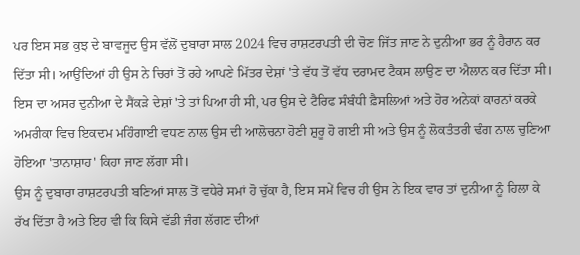ਪਰ ਇਸ ਸਭ ਕੁਝ ਦੇ ਬਾਵਜੂਦ ਉਸ ਵੱਲੋਂ ਦੁਬਾਰਾ ਸਾਲ 2024 ਵਿਚ ਰਾਸ਼ਟਰਪਤੀ ਦੀ ਚੋਣ ਜਿੱਤ ਜਾਣ ਨੇ ਦੁਨੀਆ ਭਰ ਨੂੰ ਹੈਰਾਨ ਕਰ ਦਿੱਤਾ ਸੀ। ਆਉਂਦਿਆਂ ਹੀ ਉਸ ਨੇ ਚਿਰਾਂ ਤੋਂ ਰਹੇ ਆਪਣੇ ਮਿੱਤਰ ਦੇਸ਼ਾਂ 'ਤੇ ਵੱਧ ਤੋਂ ਵੱਧ ਦਰਾਮਦ ਟੈਕਸ ਲਾਉਣ ਦਾ ਐਲਾਨ ਕਰ ਦਿੱਤਾ ਸੀ। ਇਸ ਦਾ ਅਸਰ ਦੁਨੀਆ ਦੇ ਸੈਂਕੜੇ ਦੇਸ਼ਾਂ 'ਤੇ ਤਾਂ ਪਿਆ ਹੀ ਸੀ, ਪਰ ਉਸ ਦੇ ਟੈਰਿਫ ਸੰਬੰਧੀ ਫ਼ੈਸਲਿਆਂ ਅਤੇ ਹੋਰ ਅਨੇਕਾਂ ਕਾਰਨਾਂ ਕਰਕੇ ਅਮਰੀਕਾ ਵਿਚ ਇਕਦਮ ਮਹਿੰਗਾਈ ਵਧਣ ਨਾਲ ਉਸ ਦੀ ਆਲੋਚਨਾ ਹੋਣੀ ਸ਼ੁਰੂ ਹੋ ਗਈ ਸੀ ਅਤੇ ਉਸ ਨੂੰ ਲੋਕਤੰਤਰੀ ਢੰਗ ਨਾਲ ਚੁਣਿਆ ਹੋਇਆ 'ਤਾਨਾਸ਼ਾਹ' ਕਿਹਾ ਜਾਣ ਲੱਗਾ ਸੀ।
ਉਸ ਨੂੰ ਦੁਬਾਰਾ ਰਾਸ਼ਟਰਪਤੀ ਬਣਿਆਂ ਸਾਲ ਤੋਂ ਵਧੇਰੇ ਸਮਾਂ ਹੋ ਚੁੱਕਾ ਹੈ, ਇਸ ਸਮੇਂ ਵਿਚ ਹੀ ਉਸ ਨੇ ਇਕ ਵਾਰ ਤਾਂ ਦੁਨੀਆ ਨੂੰ ਹਿਲਾ ਕੇ ਰੱਖ ਦਿੱਤਾ ਹੈ ਅਤੇ ਇਹ ਵੀ ਕਿ ਕਿਸੇ ਵੱਡੀ ਜੰਗ ਲੱਗਣ ਦੀਆਂ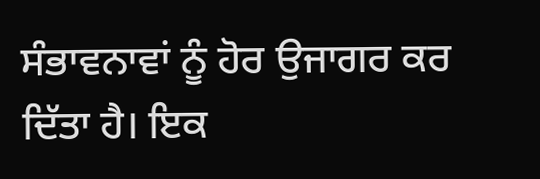ਸੰਭਾਵਨਾਵਾਂ ਨੂੰ ਹੋਰ ਉਜਾਗਰ ਕਰ ਦਿੱਤਾ ਹੈ। ਇਕ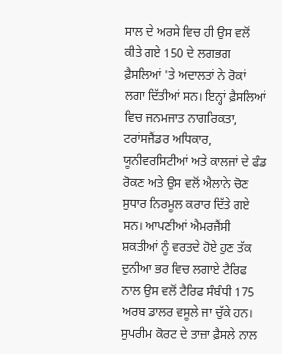ਸਾਲ ਦੇ ਅਰਸੇ ਵਿਚ ਹੀ ਉਸ ਵਲੋਂ ਕੀਤੇ ਗਏ 150 ਦੇ ਲਗਭਗ ਫ਼ੈਸਲਿਆਂ 'ਤੇ ਅਦਾਲਤਾਂ ਨੇ ਰੋਕਾਂ ਲਗਾ ਦਿੱਤੀਆਂ ਸਨ। ਇਨ੍ਹਾਂ ਫ਼ੈਸਲਿਆਂ ਵਿਚ ਜਨਮਜਾਤ ਨਾਗਰਿਕਤਾ, ਟਰਾਂਸਜੈਂਡਰ ਅਧਿਕਾਰ, ਯੂਨੀਵਰਸਿਟੀਆਂ ਅਤੇ ਕਾਲਜਾਂ ਦੇ ਫੰਡ ਰੋਕਣ ਅਤੇ ਉਸ ਵਲੋਂ ਐਲਾਨੇ ਚੋਣ ਸੁਧਾਰ ਨਿਰਮੂਲ ਕਰਾਰ ਦਿੱਤੇ ਗਏ ਸਨ। ਆਪਣੀਆਂ ਐਮਰਜੈਂਸੀ ਸ਼ਕਤੀਆਂ ਨੂੰ ਵਰਤਦੇ ਹੋਏ ਹੁਣ ਤੱਕ ਦੁਨੀਆ ਭਰ ਵਿਚ ਲਗਾਏ ਟੈਰਿਫ ਨਾਲ ਉਸ ਵਲੋਂ ਟੈਰਿਫ ਸੰਬੰਧੀ 175 ਅਰਬ ਡਾਲਰ ਵਸੂਲੇ ਜਾ ਚੁੱਕੇ ਹਨ। ਸੁਪਰੀਮ ਕੋਰਟ ਦੇ ਤਾਜ਼ਾ ਫ਼ੈਸਲੇ ਨਾਲ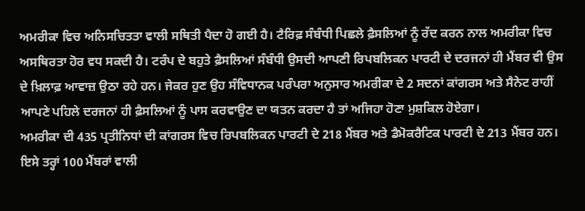ਅਮਰੀਕਾ ਵਿਚ ਅਨਿਸਚਿਤਤਾ ਵਾਲੀ ਸਥਿਤੀ ਪੈਦਾ ਹੋ ਗਈ ਹੈ। ਟੈਰਿਫ਼ ਸੰਬੰਧੀ ਪਿਛਲੇ ਫ਼ੈਸਲਿਆਂ ਨੂੰ ਰੱਦ ਕਰਨ ਨਾਲ ਅਮਰੀਕਾ ਵਿਚ ਅਸਥਿਰਤਾ ਹੋਰ ਵਧ ਸਕਦੀ ਹੈ। ਟਰੰਪ ਦੇ ਬਹੁਤੇ ਫ਼ੈਸਲਿਆਂ ਸੰਬੰਧੀ ਉਸਦੀ ਆਪਣੀ ਰਿਪਬਲਿਕਨ ਪਾਰਟੀ ਦੇ ਦਰਜਨਾਂ ਹੀ ਮੈਂਬਰ ਵੀ ਉਸ ਦੇ ਖ਼ਿਲਾਫ਼ ਆਵਾਜ਼ ਉਠਾ ਰਹੇ ਹਨ। ਜੇਕਰ ਹੁਣ ਉਹ ਸੰਵਿਧਾਨਕ ਪਰੰਪਰਾ ਅਨੁਸਾਰ ਅਮਰੀਕਾ ਦੇ 2 ਸਦਨਾਂ ਕਾਂਗਰਸ ਅਤੇ ਸੈਨੇਟ ਰਾਹੀਂ ਆਪਣੇ ਪਹਿਲੇ ਦਰਜਨਾਂ ਹੀ ਫ਼ੈਸਲਿਆਂ ਨੂੰ ਪਾਸ ਕਰਵਾਉਣ ਦਾ ਯਤਨ ਕਰਦਾ ਹੈ ਤਾਂ ਅਜਿਹਾ ਹੋਣਾ ਮੁਸ਼ਕਿਲ ਹੋਏਗਾ।
ਅਮਰੀਕਾ ਦੀ 435 ਪ੍ਰਤੀਨਿਧਾਂ ਦੀ ਕਾਂਗਰਸ ਵਿਚ ਰਿਪਬਲਿਕਨ ਪਾਰਟੀ ਦੇ 218 ਮੈਂਬਰ ਅਤੇ ਡੈਮੋਕਰੈਟਿਕ ਪਾਰਟੀ ਦੇ 213 ਮੈਂਬਰ ਹਨ। ਇਸੇ ਤਰ੍ਹਾਂ 100 ਮੈਂਬਰਾਂ ਵਾਲੀ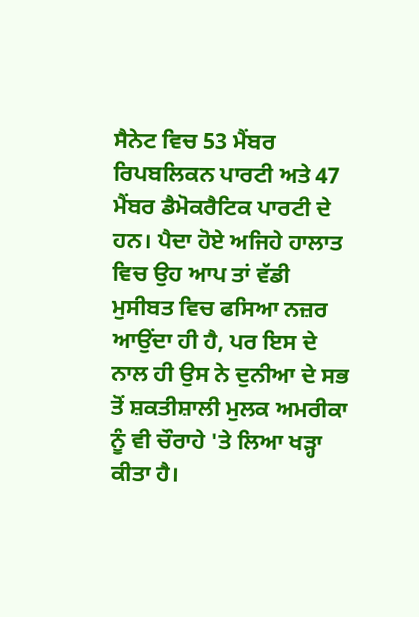ਸੈਨੇਟ ਵਿਚ 53 ਮੈਂਬਰ ਰਿਪਬਲਿਕਨ ਪਾਰਟੀ ਅਤੇ 47 ਮੈਂਬਰ ਡੈਮੋਕਰੈਟਿਕ ਪਾਰਟੀ ਦੇ ਹਨ। ਪੈਦਾ ਹੋਏ ਅਜਿਹੇ ਹਾਲਾਤ ਵਿਚ ਉਹ ਆਪ ਤਾਂ ਵੱਡੀ ਮੁਸੀਬਤ ਵਿਚ ਫਸਿਆ ਨਜ਼ਰ ਆਉਂਦਾ ਹੀ ਹੈ, ਪਰ ਇਸ ਦੇ ਨਾਲ ਹੀ ਉਸ ਨੇ ਦੁਨੀਆ ਦੇ ਸਭ ਤੋਂ ਸ਼ਕਤੀਸ਼ਾਲੀ ਮੁਲਕ ਅਮਰੀਕਾ ਨੂੰ ਵੀ ਚੌਰਾਹੇ 'ਤੇ ਲਿਆ ਖੜ੍ਹਾ ਕੀਤਾ ਹੈ।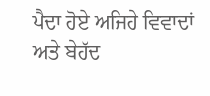ਪੈਦਾ ਹੋਏ ਅਜਿਹੇ ਵਿਵਾਦਾਂ ਅਤੇ ਬੇਹੱਦ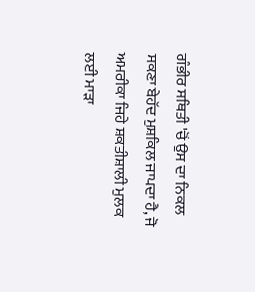ਗੰਭੀਰ ਸਥਿਤੀ 'ਚੋਂ ਉਸ ਦਾ ਨਿਕਲ ਸਕਣਾ ਬੇਹੱਦ ਮੁਸ਼ਕਿਲ ਜਾਪਦਾ ਹੈ, ਜੋ ਅਮਰੀਕਾ ਜਿਹੇ ਸ਼ਕਤੀਸ਼ਾਲੀ ਮੁਲਕ ਲਈ ਮਾੜਾ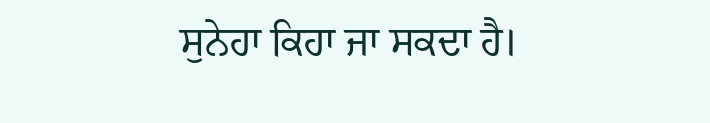ਸੁਨੇਹਾ ਕਿਹਾ ਜਾ ਸਕਦਾ ਹੈ।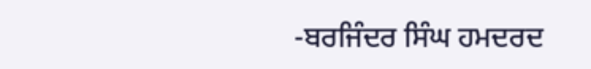-ਬਰਜਿੰਦਰ ਸਿੰਘ ਹਮਦਰਦ